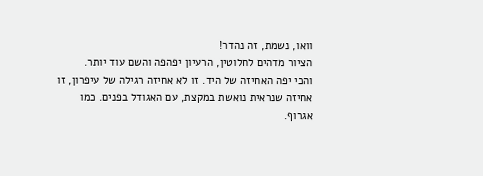וואו, נשמת, זה נהדר!
הציור מדהים לחלוטין, הרעיון יפהפה והשם עוד יותר.
והכי יפה האחיזה של היד. זו לא אחיזה רגילה של עיפרון, זו אחיזה שנראית נואשת במקצת, עם האגודל בפנים. כמו אגרוף.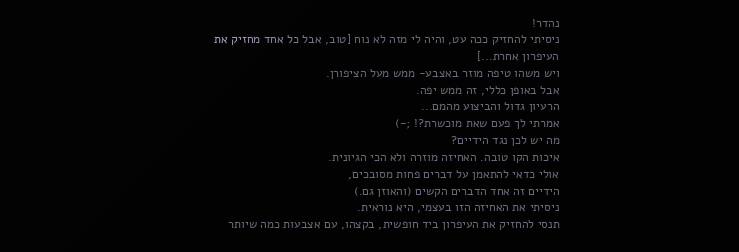נהדר!
ניסיתי להחזיק ככה עט, והיה לי מזה לא נוח [טוב, אבל כל אחד מחזיק את העיפרון אחרת...]
ויש משהו טיפה מוזר באצבע- ממש מעל הציפורן.
אבל באופן כללי, זה ממש יפה.
הרעיון גדול והביצוע מהמם...
אמרתי לך פעם שאת מוכשרת?! ;-)
מה יש לכן נגד הידיים?
איכות הקו טובה. האחיזה מוזרה ולא הכי הגיונית.
אולי כדאי להתאמן על דברים פחות מסובכים,
הידיים זה אחד הדברים הקשים (והאוזן גם.)
ניסיתי את האחיזה הזו בעצמי, היא נוראית.
תנסי להחזיק את העיפרון ביד חופשית, בקצהו, עם אצבעות כמה שיותר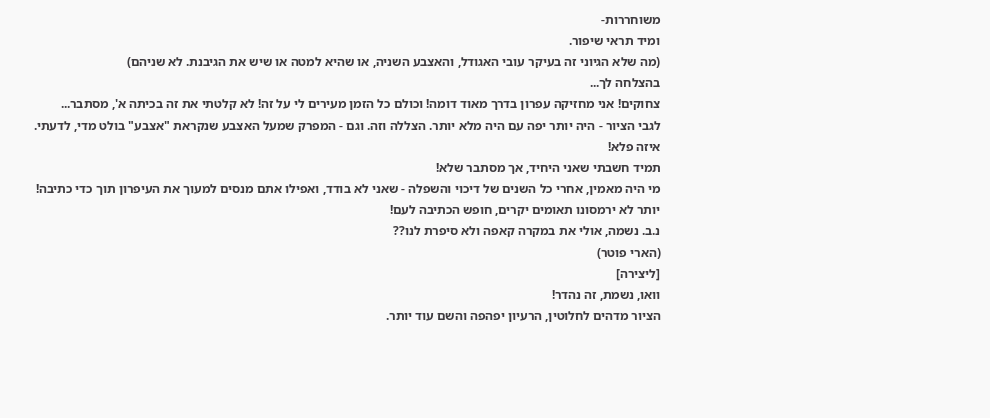משוחררות-
ומיד תראי שיפור.
(מה שלא הגיוני זה בעיקר עובי האגודל, והאצבע השניה, או שהיא למטה או שיש את הגיבנת. לא שניהם)
בהצלחה לך...
צחוקים! אני מחזיקה עפרון בדרך מאוד דומה! וכולם כל הזמן מעירים לי על זה! לא קלטתי את זה בכיתה א', מסתבר...
לגבי הציור - היה יותר יפה עם היה מלא יותר. הצללה וזה. וגם - המפרק שמעל האצבע שנקראת "אצבע" בולט מדי, לדעתי.
איזה פלא!
תמיד חשבתי שאני היחיד, אך מסתבר שלא!
מי היה מאמין, אחרי כל השנים של דיכוי והשפלה - שאני לא בודד, ואפילו אתם מנסים למעוך את העיפרון תוך כדי כתיבה!
יותר לא ירמסונו תאומים יקרים, חופש הכתיבה לעם!
נ.ב. נשמה, אולי את במקרה קאפה ולא סיפרת לנו??
(הארי פוטר)
[ליצירה]
וואו, נשמת, זה נהדר!
הציור מדהים לחלוטין, הרעיון יפהפה והשם עוד יותר.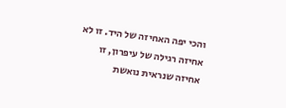והכי יפה האחיזה של היד. זו לא אחיזה רגילה של עיפרון, זו אחיזה שנראית נואשת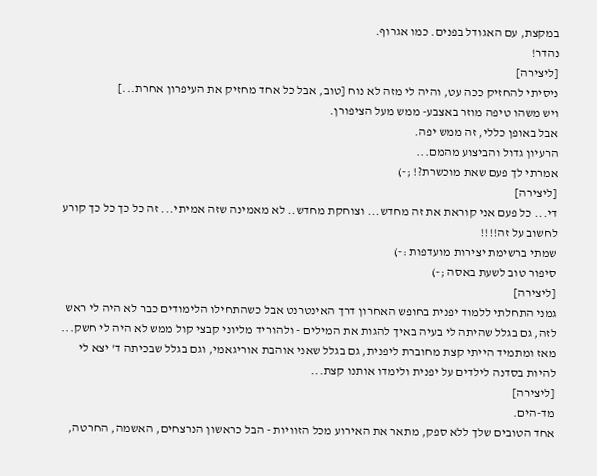במקצת, עם האגודל בפנים. כמו אגרוף.
נהדר!
[ליצירה]
ניסיתי להחזיק ככה עט, והיה לי מזה לא נוח [טוב, אבל כל אחד מחזיק את העיפרון אחרת...]
ויש משהו טיפה מוזר באצבע- ממש מעל הציפורן.
אבל באופן כללי, זה ממש יפה.
הרעיון גדול והביצוע מהמם...
אמרתי לך פעם שאת מוכשרת?! ;-)
[ליצירה]
די... כל פעם אני קוראת את זה מחדש... וצוחקת מחדש.. לא מאמינה שזה אמיתי... זה כל כך כל כך קורע לחשוב על זה!!!!
שמתי ברשימת יצירות מועדפות :-)
סיפור טוב לשעת באסה ;-)
[ליצירה]
גמני התחלתי ללמוד יפנית בחופש האחרון דרך האינטרנט אבל כשהתחילו הלימודים כבר לא היה לי ראש לזה, גם בגלל שהיתה לי בעיה באיך להגות את המילים - ולהוריד מליוני קבצי קול ממש לא היה לי חשק...
מאז ומתמיד הייתי קצת מחוברת ליפנית, גם בגלל שאני אוהבת אוריגאמי, וגם בגלל שבכיתה ד' יצא לי להיות בסדנה לילדים על יפנית ולימדו אותנו קצת...
[ליצירה]
מד-הים.
אחד הטובים שלך ללא ספק, מתאר את האירוע מכל הזוויות - הבל כראשון הנרצחים, האשמה, החרטה,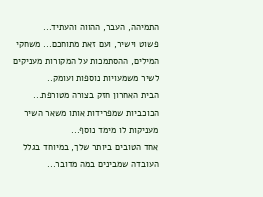התמיהה, העבר, ההווה והעתיד...
פשוט וישיר, ועם זאת מתוחכם... משחקי המילים, ההסתמכות על המקורות מעניקים לשיר משמעויות נוספות ועומק..
הבית האחרון חזק בצורה מטורפת... הכוכביות שמפרידות אותו משאר השיר מעניקות לו מימד נוסף...
אחד הטובים ביותר שלך, במיוחד בגלל העובדה שמבינים במה מדובר...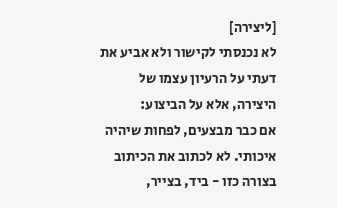[ליצירה]
לא נכנסתי לקישור ולא אביע את דעתי על הרעיון עצמו של היצירה, אלא על הביצוע:
אם כבר מבצעים, לפחות שיהיה איכותי. לא לכתוב את הכיתוב בצורה כזו - ביד, בצייר,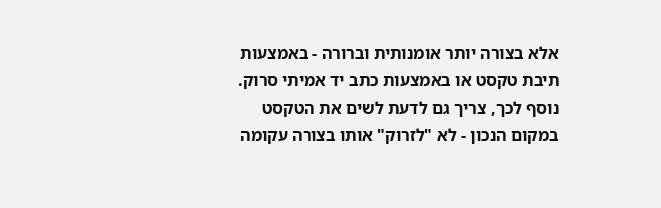אלא בצורה יותר אומנותית וברורה - באמצעות תיבת טקסט או באמצעות כתב יד אמיתי סרוק.
נוסף לכך, צריך גם לדעת לשים את הטקסט במקום הנכון - לא "לזרוק" אותו בצורה עקומה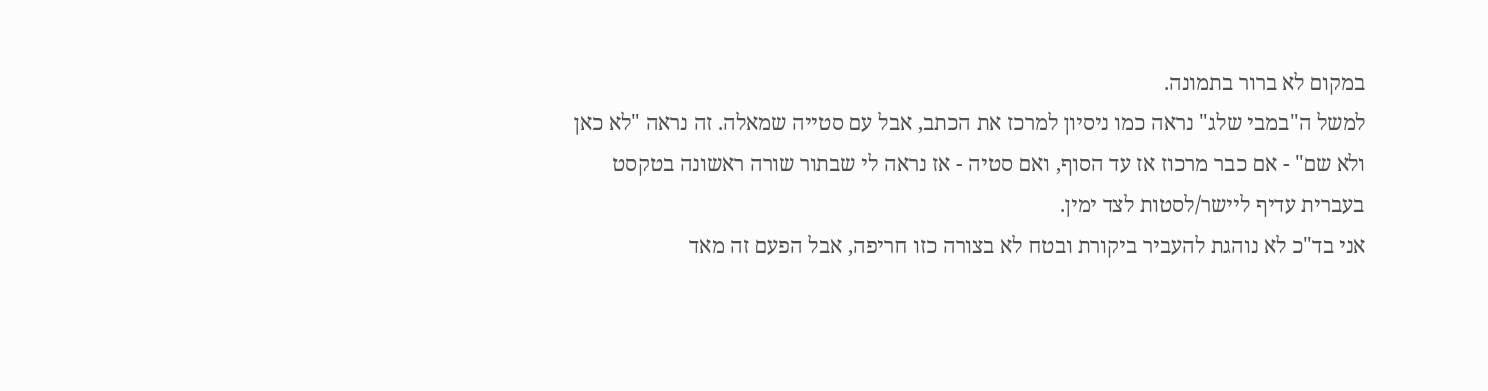במקום לא ברור בתמונה.
למשל ה"במבי שלג" נראה כמו ניסיון למרכז את הכתב, אבל עם סטייה שמאלה. זה נראה "לא כאן ולא שם" - אם כבר מרכוז אז עד הסוף, ואם סטיה - אז נראה לי שבתור שורה ראשונה בטקסט בעברית עדיף ליישר/לסטות לצד ימין.
אני בד"כ לא נוהגת להעביר ביקורת ובטח לא בצורה כזו חריפה, אבל הפעם זה מאד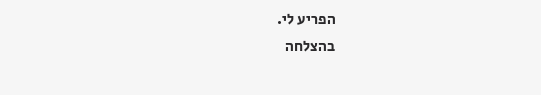הפריע לי.
בהצלחה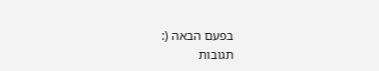בפעם הבאה (:
תגובות